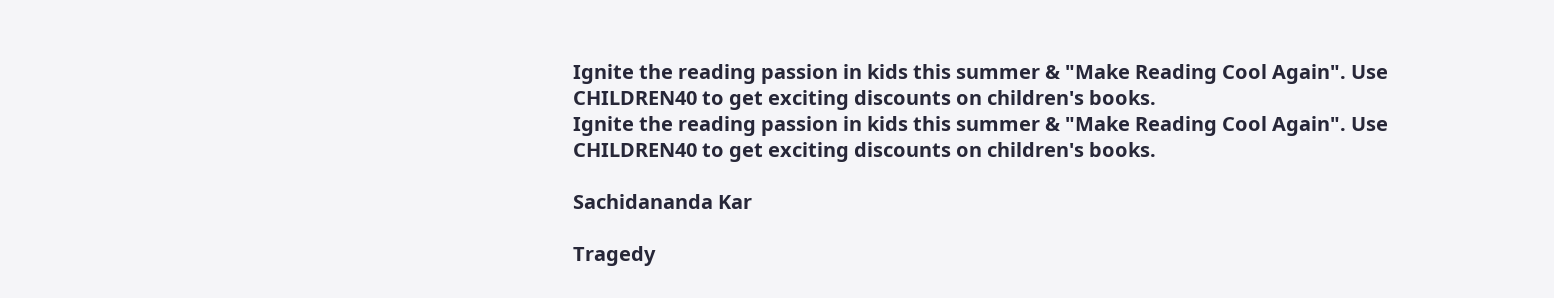Ignite the reading passion in kids this summer & "Make Reading Cool Again". Use CHILDREN40 to get exciting discounts on children's books.
Ignite the reading passion in kids this summer & "Make Reading Cool Again". Use CHILDREN40 to get exciting discounts on children's books.

Sachidananda Kar

Tragedy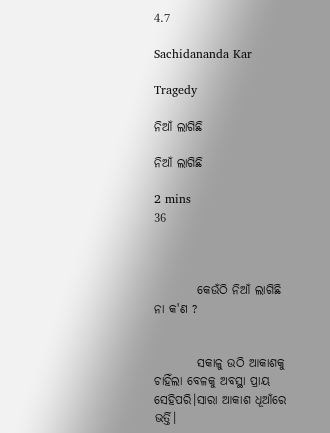4.7

Sachidananda Kar

Tragedy

ନିଆଁ ଲାଗିଛି

ନିଆଁ ଲାଗିଛି

2 mins
36



         କେଉଁଠି ନିଆଁ ଲାଗିଛି ନା କ'ଣ ?


         ସକାଳୁ ଉଠି ଆକାଶକୁ ଚାହିଁଲା ବେଳକୁ ଅବସ୍ଥା ପ୍ରାୟ ସେହିପରି।ସାରା ଆକାଶ ଧୂଆଁରେ ଭର୍ତ୍ତି।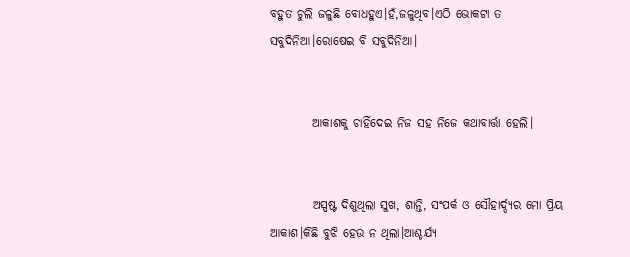ବହୁତ ଚୁଲି ଜଳୁଛି ବୋଧହୁଏ।ହଁ,ଜଳୁଥିବ।ଏଠି ଭୋକଟା ତ ସବୁଦିନିଆ।ରୋଷେଇ ବି ସବୁଦିନିଆ।


         ଆକାଶକୁ ଚାହିଁଦେଇ ନିଜ ସହ ନିଜେ କଥାବାର୍ତ୍ତା ହେଲି।


         ଅସ୍ପଷ୍ଟ ଦିଶୁଥିଲା ସୁଖ, ଶାନ୍ତି, ସଂପର୍କ ଓ ସୌହାର୍ଦ୍ଦ୍ୟର ମୋ ପ୍ରିୟ ଆକାଶ।କିଛି ବୁଝି ହେଉ ନ ଥିଲା।ଆଶ୍ଚର୍ଯ୍ୟ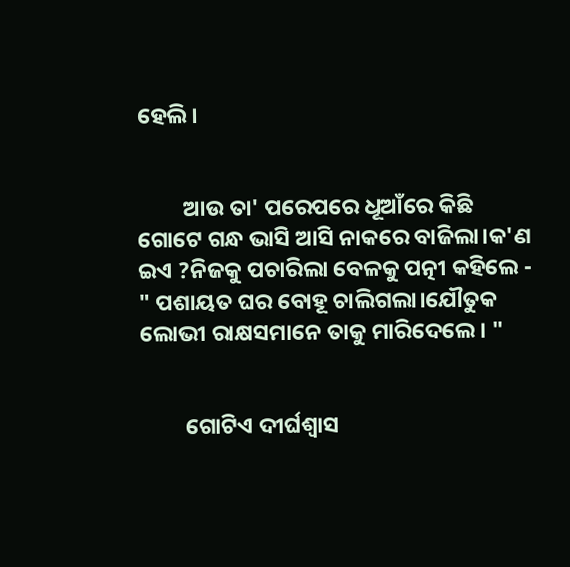ହେଲି।


         ଆଉ ତା' ପରେପରେ ଧୂଆଁରେ କିଛି ଗୋଟେ ଗନ୍ଧ ଭାସି ଆସି ନାକରେ ବାଜିଲା।କ'ଣ ଇଏ ?ନିଜକୁ ପଚାରିଲା ବେଳକୁ ପତ୍ନୀ କହିଲେ - " ପଶାୟତ ଘର ବୋହୂ ଚାଲିଗଲା।ଯୌତୁକ ଲୋଭୀ ରାକ୍ଷସମାନେ ତାକୁ ମାରିଦେଲେ। "


         ଗୋଟିଏ ଦୀର୍ଘଶ୍ବାସ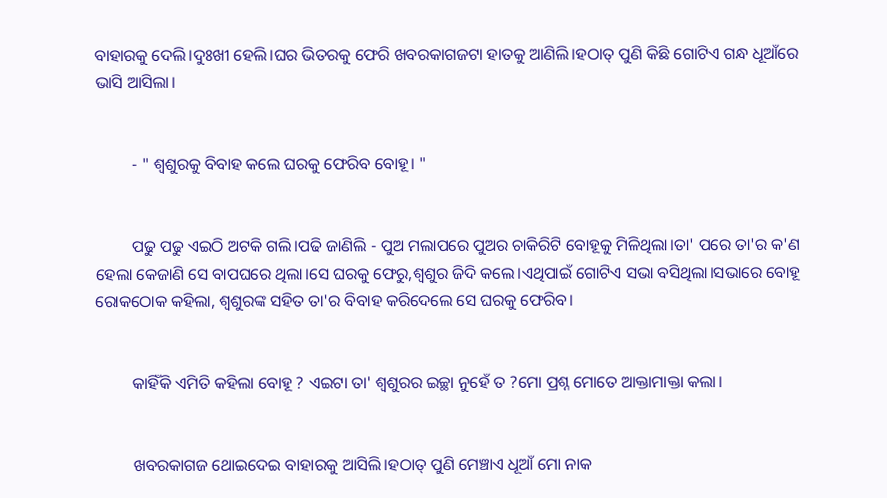ବାହାରକୁ ଦେଲି।ଦୁଃଖୀ ହେଲି।ଘର ଭିତରକୁ ଫେରି ଖବରକାଗଜଟା ହାତକୁ ଆଣିଲି।ହଠାତ୍ ପୁଣି କିଛି ଗୋଟିଏ ଗନ୍ଧ ଧୂଆଁରେ ଭାସି ଆସିଲା।


         - " ଶ୍ବଶୁରକୁ ବିବାହ କଲେ ଘରକୁ ଫେରିବ ବୋହୂ। "


         ପଢୁ ପଢୁ ଏଇଠି ଅଟକି ଗଲି।ପଢି ଜାଣିଲି - ପୁଅ ମଲାପରେ ପୁଅର ଚାକିରିଟି ବୋହୂକୁ ମିଳିଥିଲା।ତା' ପରେ ତା'ର କ'ଣ ହେଲା କେଜାଣି ସେ ବାପଘରେ ଥିଲା।ସେ ଘରକୁ ଫେରୁ,ଶ୍ବଶୁର ଜିଦି କଲେ।ଏଥିପାଇଁ ଗୋଟିଏ ସଭା ବସିଥିଲା।ସଭାରେ ବୋହୂ ରୋକଠୋକ କହିଲା, ଶ୍ବଶୁରଙ୍କ ସହିତ ତା'ର ବିବାହ କରିଦେଲେ ସେ ଘରକୁ ଫେରିବ।


         କାହିଁକି ଏମିତି କହିଲା ବୋହୂ ? ଏଇଟା ତା' ଶ୍ବଶୁରର ଇଚ୍ଛା ନୁହେଁ ତ ?ମୋ ପ୍ରଶ୍ନ ମୋତେ ଆକ୍ତାମାକ୍ତା କଲା।


         ଖବରକାଗଜ ଥୋଇଦେଇ ବାହାରକୁ ଆସିଲି।ହଠାତ୍ ପୁଣି ମେଞ୍ଚାଏ ଧୂଆଁ ମୋ ନାକ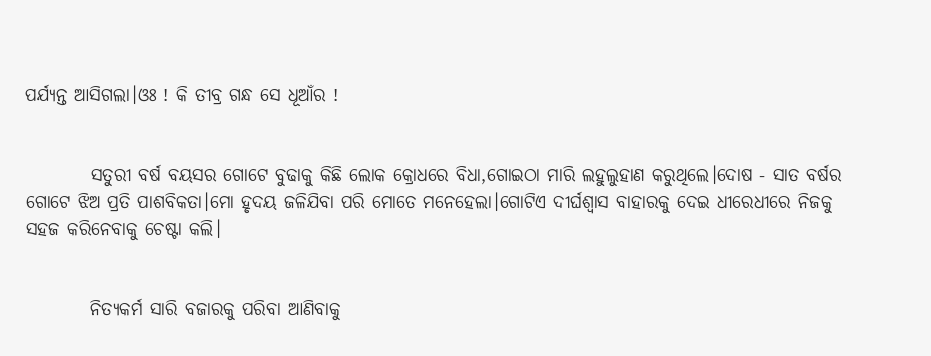ପର୍ଯ୍ୟନ୍ତ ଆସିଗଲା।ଓଃ ! କି ତୀବ୍ର ଗନ୍ଧ ସେ ଧୂଆଁର !


         ସତୁରୀ ବର୍ଷ ବୟସର ଗୋଟେ ବୁଢାକୁ କିଛି ଲୋକ କ୍ରୋଧରେ ବିଧା,ଗୋଇଠା ମାରି ଲହୁଲୁହାଣ କରୁଥିଲେ।ଦୋଷ - ସାତ ବର୍ଷର ଗୋଟେ ଝିଅ ପ୍ରତି ପାଶବିକତା।ମୋ ହୃଦୟ ଜଳିଯିବା ପରି ମୋତେ ମନେହେଲା।ଗୋଟିଏ ଦୀର୍ଘଶ୍ବାସ ବାହାରକୁ ଦେଇ ଧୀରେଧୀରେ ନିଜକୁ ସହଜ କରିନେବାକୁ ଚେଷ୍ଟା କଲି।


         ନିତ୍ୟକର୍ମ ସାରି ବଜାରକୁ ପରିବା ଆଣିବାକୁ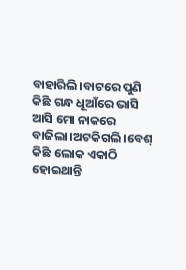ବାହାରିଲି।ବାଟରେ ପୁଣି କିଛି ଗନ୍ଧ ଧୂଆଁରେ ଭାସି ଆସି ମୋ ନାକରେ ବାଜିଲା।ଅଟକିଗଲି।ବେଶ୍ କିଛି ଲୋକ ଏକାଠି ହୋଇଥାନ୍ତି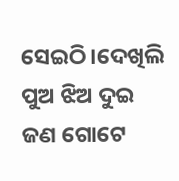ସେଇଠି।ଦେଖିଲି ପୁଅ ଝିଅ ଦୁଇ ଜଣ ଗୋଟେ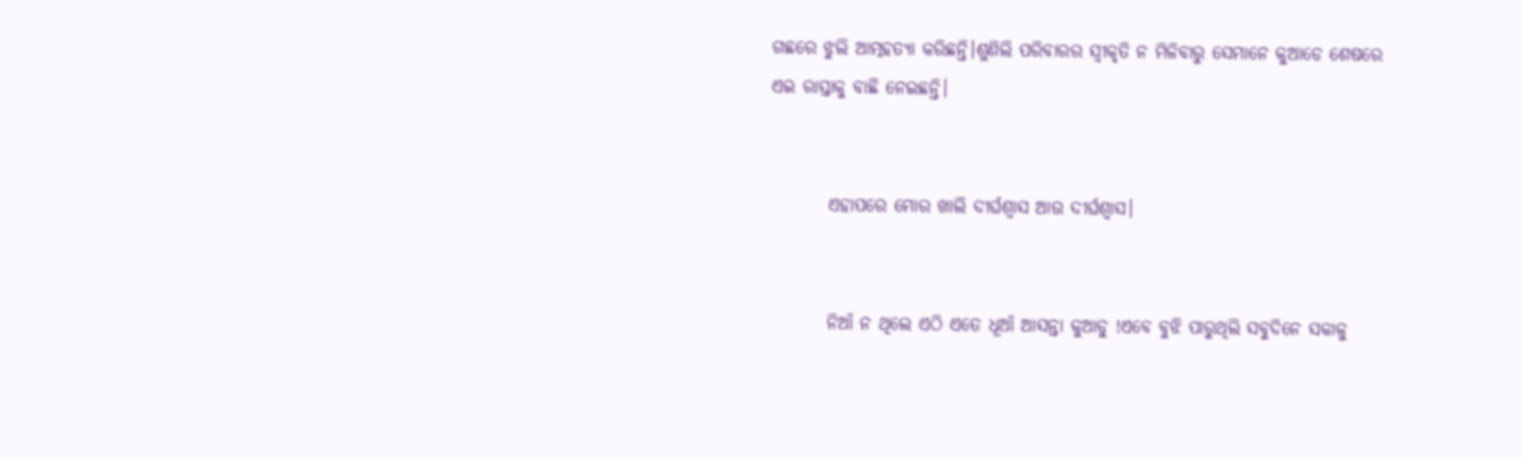ଗଛରେ ଝୁଲି ଆତ୍ମହତ୍ୟା କରିଛନ୍ତି।ଶୁଣିଲି ପରିବାରର ସ୍ବୀକୃତି ନ ମିଳିବାରୁ ସେମାନେ କୁଆଡେ ଶେଷରେ ଏଇ ରାସ୍ତାକୁ ବାଛି ନେଇଛନ୍ତି।


        ଏହାପରେ ମୋର ଖାଲି ଦୀର୍ଘଶ୍ବାସ ଆଉ ଦୀର୍ଘଶ୍ବାସ।


        ନିଆଁ ନ ଥିଲେ ଏଠି ଏତେ ଧୂଆଁ ଆସନ୍ତା କୁଆଡୁ !ଏବେ ବୁଝି ପାରୁଥିଲି ସବୁଦିନେ ସକାଳୁ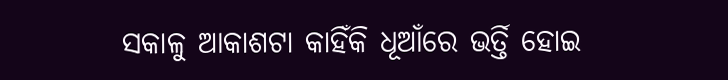ସକାଳୁ ଆକାଶଟା କାହିଁକି ଧୂଆଁରେ ଭର୍ତ୍ତି ହୋଇ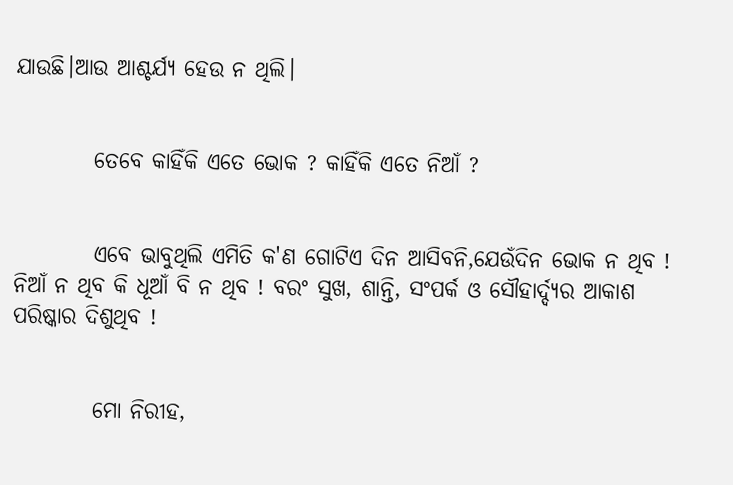ଯାଉଛି।ଆଉ ଆଶ୍ଚର୍ଯ୍ୟ ହେଉ ନ ଥିଲି।


         ତେବେ କାହିଁକି ଏତେ ଭୋକ ? କାହିଁକି ଏତେ ନିଆଁ ?


         ଏବେ ଭାବୁଥିଲି ଏମିତି କ'ଣ ଗୋଟିଏ ଦିନ ଆସିବନି,ଯେଉଁଦିନ ଭୋକ ନ ଥିବ ! ନିଆଁ ନ ଥିବ କି ଧୂଆଁ ବି ନ ଥିବ ! ବରଂ ସୁଖ, ଶାନ୍ତି, ସଂପର୍କ ଓ ସୌହାର୍ଦ୍ଦ୍ୟର ଆକାଶ ପରିଷ୍କାର ଦିଶୁଥିବ !


         ମୋ ନିରୀହ,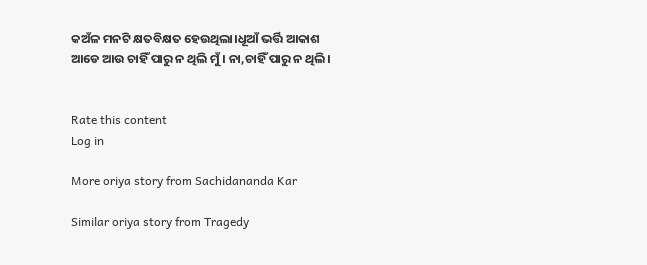କଅଁଳ ମନଟି କ୍ଷତବିକ୍ଷତ ହେଉଥିଲା।ଧୂଆଁ ଭର୍ତ୍ତି ଆକାଶ ଆଡେ ଆଉ ଚାହିଁ ପାରୁ ନ ଥିଲି ମୁଁ। ନା,ଚାହିଁ ପାରୁ ନ ଥିଲି।


Rate this content
Log in

More oriya story from Sachidananda Kar

Similar oriya story from Tragedy